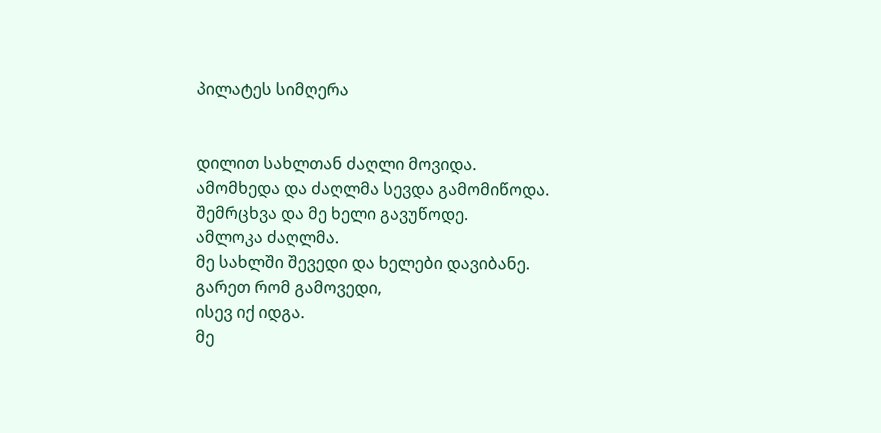პილატეს სიმღერა


დილით სახლთან ძაღლი მოვიდა.
ამომხედა და ძაღლმა სევდა გამომიწოდა.
შემრცხვა და მე ხელი გავუწოდე.
ამლოკა ძაღლმა.
მე სახლში შევედი და ხელები დავიბანე.
გარეთ რომ გამოვედი,
ისევ იქ იდგა.
მე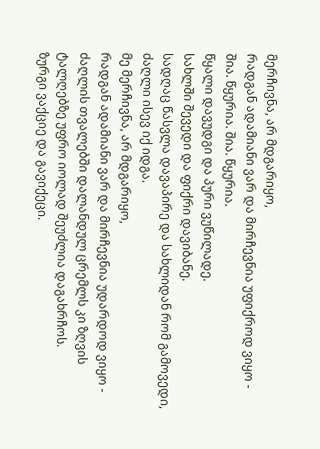მერჩივნა, არ მდგარიყო,
რადგან ადამიანი ვარ და მირჩევნია უფიქროდ ვიყო -
შია. წყურია. შია. წყურია.
წყალი დავუდგი და პური ვუწილადე.
სახლში შევედი და ფიქრი დავიბანე.
სადღაც წასვლა დავაპირე და სახლიდან რომ გამოვედი,
ძაღლი ისევ იქ იდგა.
მე მერჩივნა, არ მდგარიყო,
რადგან ადამიანი ვარ და მირჩევნია უდარდოდ ვიყო -
ძაღლის თვალებში დალანდულ ცრემლს კი ზღვის ტალღებზე უფრო იოლად შეუძლია დაგახრჩოს.
ზურგი ვაქციე და გავიქეცი.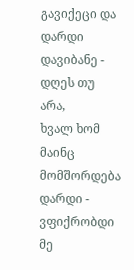გავიქეცი და დარდი დავიბანე -
დღეს თუ არა,
ხვალ ხომ მაინც მომშორდება დარდი - ვფიქრობდი მე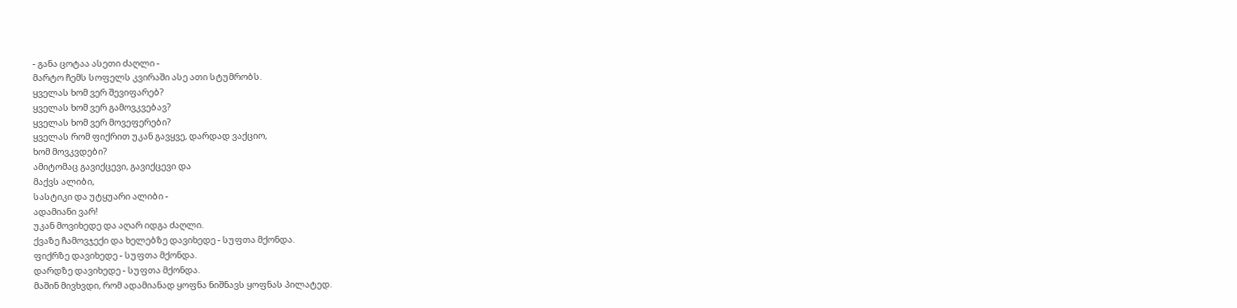- განა ცოტაა ასეთი ძაღლი -
მარტო ჩემს სოფელს კვირაში ასე ათი სტუმრობს.
ყველას ხომ ვერ შევიფარებ?
ყველას ხომ ვერ გამოვკვებავ?
ყველას ხომ ვერ მოვეფერები?
ყველას რომ ფიქრით უკან გავყვე, დარდად ვაქციო,
ხომ მოვკვდები?
ამიტომაც გავიქცევი, გავიქცევი და
მაქვს ალიბი,
სასტიკი და უტყუარი ალიბი -
ადამიანი ვარ!
უკან მოვიხედე და აღარ იდგა ძაღლი.
ქვაზე ჩამოვჯექი და ხელებზე დავიხედე - სუფთა მქონდა.
ფიქრზე დავიხედე - სუფთა მქონდა.
დარდზე დავიხედე - სუფთა მქონდა.
მაშინ მივხვდი, რომ ადამიანად ყოფნა ნიშნავს ყოფნას პილატედ.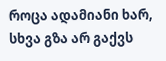როცა ადამიანი ხარ, სხვა გზა არ გაქვს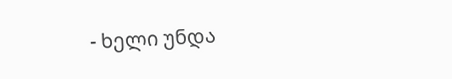- ხელი უნდა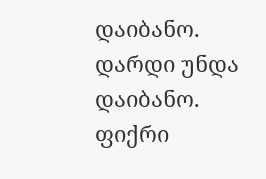დაიბანო.
დარდი უნდა დაიბანო.
ფიქრი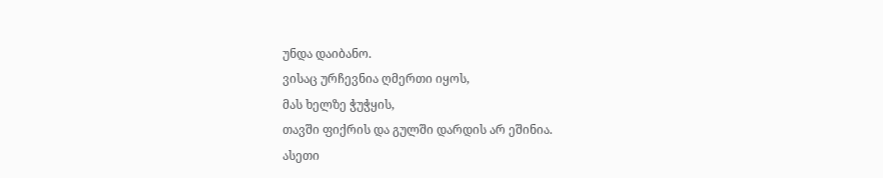უნდა დაიბანო.
ვისაც ურჩევნია ღმერთი იყოს,
მას ხელზე ჭუჭყის,
თავში ფიქრის და გულში დარდის არ ეშინია.
ასეთი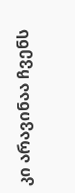კი არავინაა ჩვენს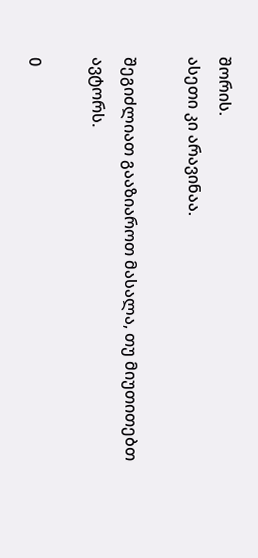შორის.
ასეთი კი არავინაა.

შეგიძლიათ გააზიაროთ მასალა, თუ მიუთითებთ ავტორს.

0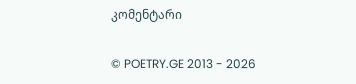კომენტარი

© POETRY.GE 2013 - 2026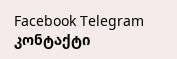Facebook Telegram კონტაქტი